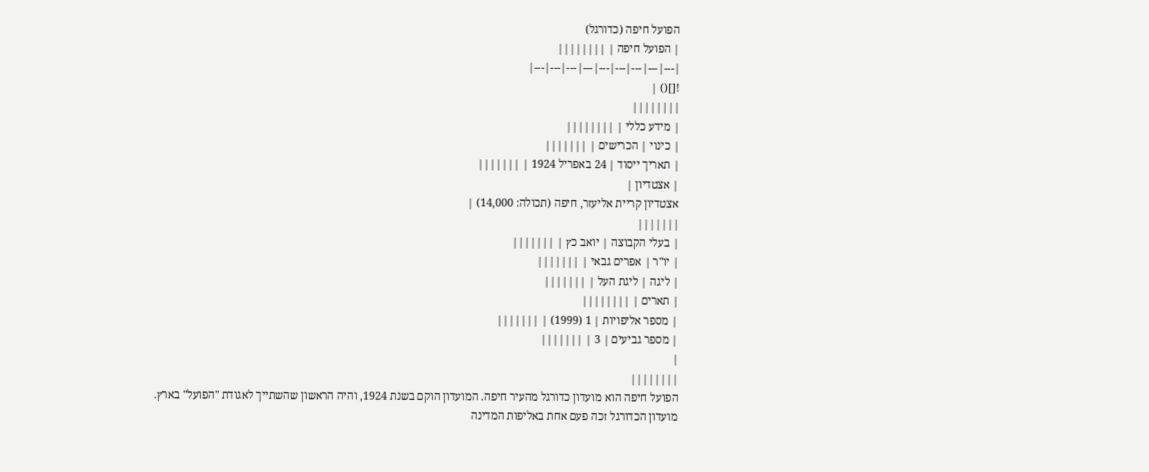הפועל חיפה (כדורגל)
| הפועל חיפה | ||||||||
|---|---|---|---|---|---|---|---|---|
![]() |
||||||||
| מידע כללי | ||||||||
| כינוי | הכרישים | |||||||
| תאריך ייסוד | 24 באפריל 1924 | |||||||
| אצטדיון |
אצטדיון קריית אליעזר, חיפה (תכולה: 14,000) |
|||||||
| בעלי הקבוצה | יואב כץ | |||||||
| יו"ר | אפרים גבאי | |||||||
| ליגה | ליגת העל | |||||||
| תארים | ||||||||
| מספר אליפויות | 1 (1999) | |||||||
| מספר גביעים | 3 | |||||||
|
||||||||
הפועל חיפה הוא מועדון כדורגל מהעיר חיפה. המועדון הוקם בשנת 1924, והיה הראשון שהשתייך לאגודת "הפועל" בארץ. מועדון הכדורגל זכה פעם אחת באליפות המדינה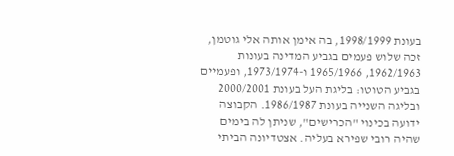בעונת 1998/1999, בה אימן אותה אלי גוטמן, זכה שלוש פעמים בגביע המדינה בעונות 1962/1963, 1965/1966 ו-1973/1974, ופעמיים בגביע הטוטו: בליגת העל בעונת 2000/2001 ובליגה השנייה בעונת 1986/1987. הקבוצה ידועה בכינוי "הכרישים", שניתן לה בימים שהיה רובי שפירא בעליה. אצטדיונה הביתי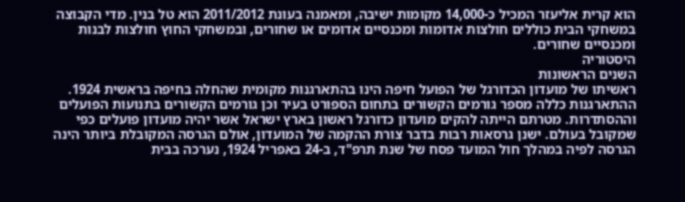הוא קרית אליעזר המכיל כ-14,000 מקומות ישיבה, ומאמנה בעונת 2011/2012 הוא טל בנין. מדי הקבוצה במשחקי הבית כוללים חולצות אדומות ומכנסיים אדומים או שחורים, ובמשחקי החוץ חולצות לבנות ומכנסיים שחורים.
היסטוריה
השנים הראשונות
ראשיתו של מועדון הכדורגל של הפועל חיפה הינו בהתארגנות מקומית שהחלה בחיפה בראשית 1924. ההתארגנות כללה מספר גורמים הקשורים בתחום הספורט בעיר וכן גורמים הקשורים בתנועות הפועלים וההסתדרות. מטרתם הייתה להקים מועדון כדורגל ראשון בארץ ישראל אשר יהיה מועדון פועלים כפי שמקובל בעולם. ישנן גרסאות רבות בדבר צורת ההקמה של המועדון, אולם הגרסה המקובלת ביותר הינה הגרסה לפיה במהלך חול המועד פסח של שנת תרפ"ד, ב-24 באפריל 1924, נערכה בבית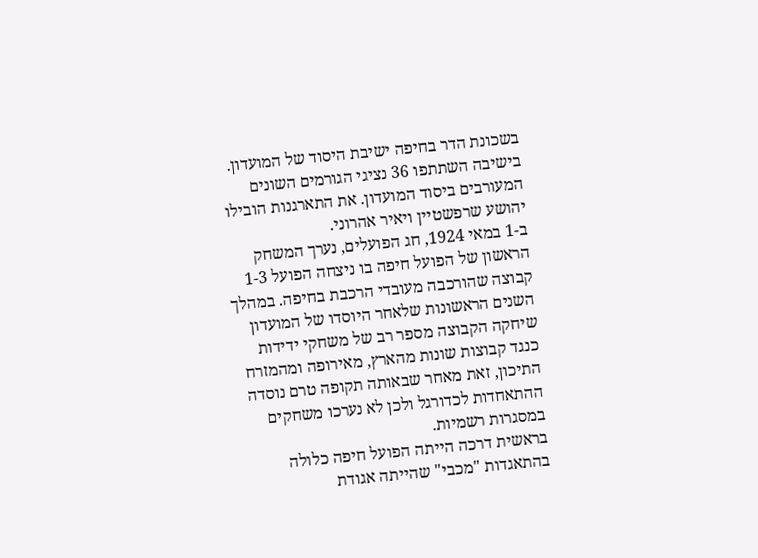בשכונת הדר בחיפה ישיבת היסוד של המועדון. בישיבה השתתפו 36 נציגי הגורמים השונים המעורבים ביסוד המועדון. את התארגנות הובילו יהושע שרפשטיין ויאיר אהרוני.
ב-1 במאי 1924, חג הפועלים, נערך המשחק הראשון של הפועל חיפה בו ניצחה הפועל 1-3 קבוצה שהורכבה מעובדי הרכבת בחיפה. במהלך השנים הראשונות שלאחר היוסדו של המועדון שיחקה הקבוצה מספר רב של משחקי ידידות כנגד קבוצות שונות מהארץ, מאירופה ומהמזרח התיכון, זאת מאחר שבאותה תקופה טרם נוסדה ההתאחדות לכדורגל ולכן לא נערכו משחקים במסגרות רשמיות.
בראשית דרכה הייתה הפועל חיפה כלולה בהתאגדות "מכבי" שהייתה אגודת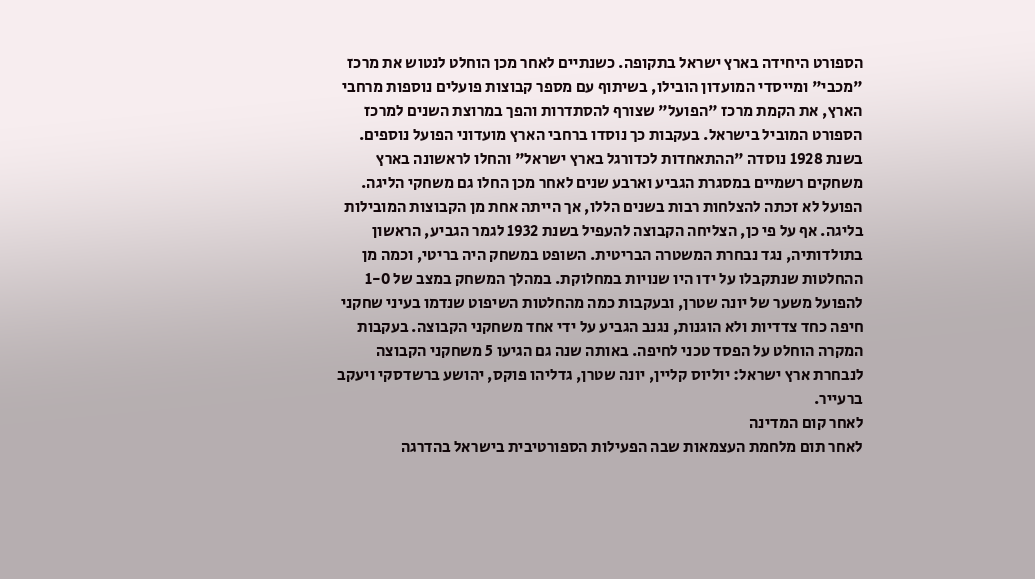הספורט היחידה בארץ ישראל בתקופה. כשנתיים לאחר מכן הוחלט לנטוש את מרכז "מכבי" ומייסדי המועדון הובילו, בשיתוף עם מספר קבוצות פועלים נוספות מרחבי הארץ, את הקמת מרכז "הפועל" שצורף להסתדרות והפך במרוצת השנים למרכז הספורט המוביל בישראל. בעקבות כך נוסדו ברחבי הארץ מועדוני הפועל נוספים.
בשנת 1928 נוסדה "ההתאחדות לכדורגל בארץ ישראל" והחלו לראשונה בארץ משחקים רשמיים במסגרת הגביע וארבע שנים לאחר מכן החלו גם משחקי הליגה. הפועל לא זכתה להצלחות רבות בשנים הללו, אך הייתה אחת מן הקבוצות המובילות בליגה. אף על פי כן, הצליחה הקבוצה להעפיל בשנת 1932 לגמר הגביע, הראשון בתולדותיה, נגד נבחרת המשטרה הבריטית. השופט במשחק היה בריטי, וכמה מן ההחלטות שנתקבלו על ידו היו שנויות במחלוקת. במהלך המשחק במצב של 1-0 להפועל משער של יונה שטרן, ובעקבות כמה מהחלטות השיפוט שנדמו בעיני שחקני חיפה כחד צדדיות ולא הוגנות, נגנב הגביע על ידי אחד משחקני הקבוצה. בעקבות המקרה הוחלט על הפסד טכני לחיפה. באותה שנה גם הגיעו 5 משחקני הקבוצה לנבחרת ארץ ישראל: יוליוס קליין, יונה שטרן, גדליהו פוקס, יהושע ברשדסקי ויעקב ברעייר.
לאחר קום המדינה
לאחר תום מלחמת העצמאות שבה הפעילות הספורטיבית בישראל בהדרגה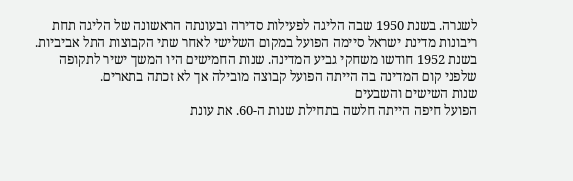לשגרה. בשנת 1950 שבה הליגה לפעילות סדירה ובעונתה הראשונה של הליגה תחת ריבונות מדינת ישראל סיימה הפועל במקום השלישי לאחר שתי הקבוצות התל אביביות. בשנת 1952 חודשו משחקי גביע המדינה. שנות החמישים היו המשך ישיר לתקופה שלפני קום המדינה בה הייתה הפועל קבוצה מובילה אך לא זכתה בתארים.
שנות השישים והשבעים
הפועל חיפה הייתה חלשה בתחילת שנות ה-60. את עונת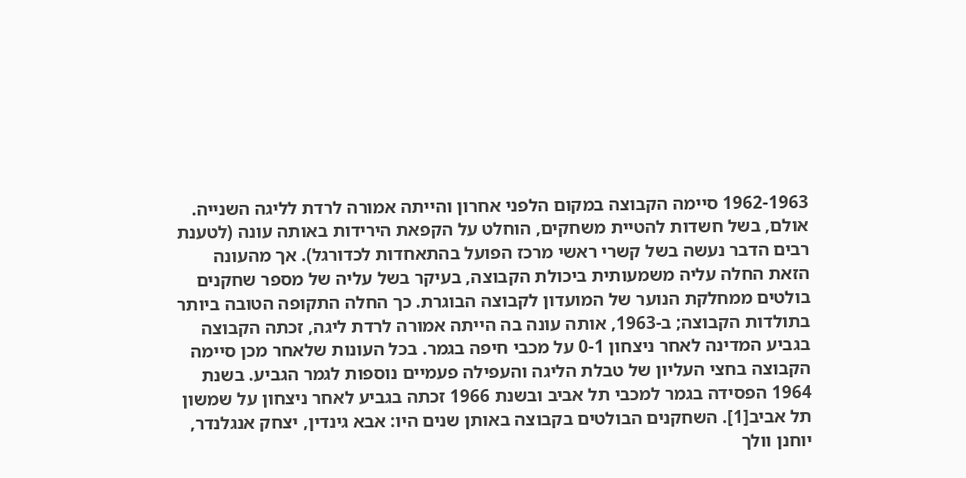1962-1963 סיימה הקבוצה במקום הלפני אחרון והייתה אמורה לרדת לליגה השנייה. אולם, בשל חשדות להטיית משחקים, הוחלט על הקפאת הירידות באותה עונה (לטענת רבים הדבר נעשה בשל קשרי ראשי מרכז הפועל בהתאחדות לכדורגל). אך מהעונה הזאת החלה עליה משמעותית ביכולת הקבוצה, בעיקר בשל עליה של מספר שחקנים בולטים ממחלקת הנוער של המועדון לקבוצה הבוגרת. כך החלה התקופה הטובה ביותר בתולדות הקבוצה; ב-1963, אותה עונה בה הייתה אמורה לרדת ליגה, זכתה הקבוצה בגביע המדינה לאחר ניצחון 0-1 על מכבי חיפה בגמר. בכל העונות שלאחר מכן סיימה הקבוצה בחצי העליון של טבלת הליגה והעפילה פעמיים נוספות לגמר הגביע. בשנת 1964 הפסידה בגמר למכבי תל אביב ובשנת 1966 זכתה בגביע לאחר ניצחון על שמשון תל אביב[1]. השחקנים הבולטים בקבוצה באותן שנים היו: אבא גינדין, יצחק אנגלנדר, יוחנן וולך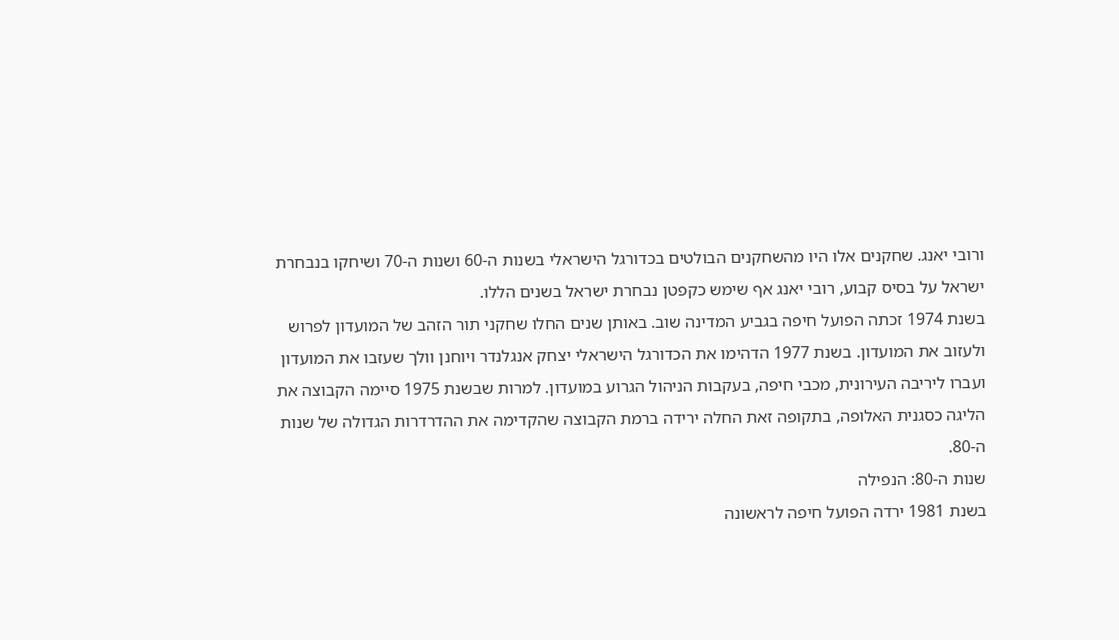ורובי יאנג. שחקנים אלו היו מהשחקנים הבולטים בכדורגל הישראלי בשנות ה-60 ושנות ה-70 ושיחקו בנבחרת ישראל על בסיס קבוע, רובי יאנג אף שימש כקפטן נבחרת ישראל בשנים הללו.
בשנת 1974 זכתה הפועל חיפה בגביע המדינה שוב. באותן שנים החלו שחקני תור הזהב של המועדון לפרוש ולעזוב את המועדון. בשנת 1977 הדהימו את הכדורגל הישראלי יצחק אנגלנדר ויוחנן וולך שעזבו את המועדון ועברו ליריבה העירונית, מכבי חיפה, בעקבות הניהול הגרוע במועדון. למרות שבשנת 1975 סיימה הקבוצה את הליגה כסגנית האלופה, בתקופה זאת החלה ירידה ברמת הקבוצה שהקדימה את ההדרדרות הגדולה של שנות ה-80.
שנות ה-80: הנפילה
בשנת 1981 ירדה הפועל חיפה לראשונה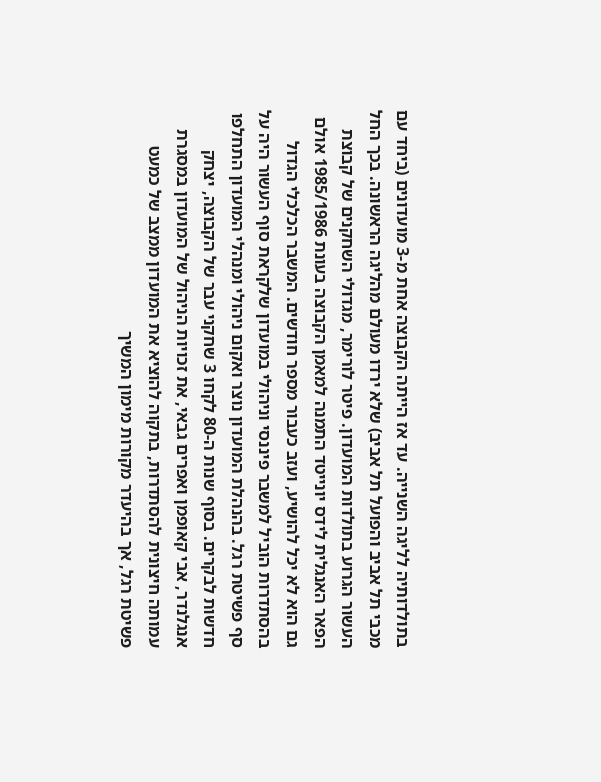בתולדותיה לליגה השנייה. עד אז הייתה הקבוצה אחת מ-3 מועדונים (ביחד עם מכבי תל אביב והפועל תל אביב) שלא ירדו מעולם מהליגה הראשונה. בכך החל העשור הגרוע בתולדות המועדון. פיטר לורימר, מגדולי השחקנים של קבוצת הפאר האנגלית לידס יונייטד התמנה למאמן הקבוצה בעונת 1985/1986 אולם גם הוא לא יכל להושיע, ועזב כעבור מספר חודשים. המשבר הכלכלי הגדול בהסתדרות הוביל למשבר פיננסי וניהולי במועדון שלקראת סוף העשור היה על סף פשיטת רגל. בהנהלת המועדון נוצר ואקום ניהולי ומנהלי המועדון התחלפו חדשות לבקרים. בסוף שנות ה-80 לקחו 3 שחקני עבר של הקבוצה, יצחק אנגלנדר, אבי קאופמן ואפרים גבאי, את זכויות הניהול של המועדון במסגרת עמותה חיצונית להסתדרות, בתקוה להוציא את המועדון ממצב של כמעט פשיטת רגל, אך בהיעדר מקורות מימון המשיך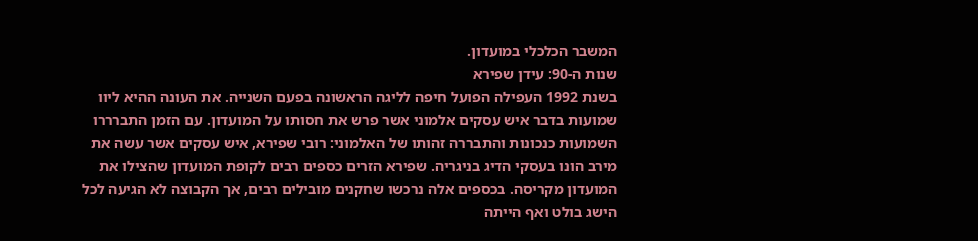המשבר הכלכלי במועדון.
שנות ה-90: עידן שפירא
בשנת 1992 העפילה הפועל חיפה לליגה הראשונה בפעם השנייה. את העונה ההיא ליוו שמועות בדבר איש עסקים אלמוני אשר פרש את חסותו על המועדון. עם הזמן התברררו השמועות כנכונות והתבררה זהותו של האלמוני: רובי שפירא, איש עסקים אשר עשה את מירב הונו בעסקי הדיג בניגריה. שפירא הזרים כספים רבים לקופת המועדון שהצילו את המועדון מקריסה. בכספים אלה נרכשו שחקנים מובילים רבים, אך הקבוצה לא הגיעה לכל הישג בולט ואף הייתה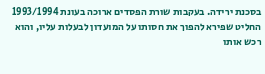בסכנת ירידה. בעקבות שורת הפסדים ארוכה בעונת 1993/1994 החליט שפירא להפוך את חסותו על המועדון לבעלות עליו, והוא רכש אותו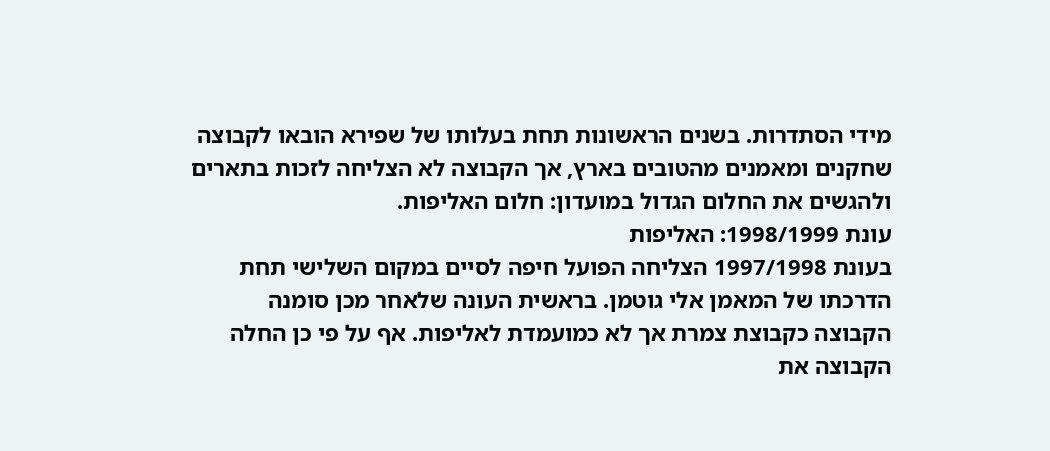מידי הסתדרות. בשנים הראשונות תחת בעלותו של שפירא הובאו לקבוצה שחקנים ומאמנים מהטובים בארץ, אך הקבוצה לא הצליחה לזכות בתארים ולהגשים את החלום הגדול במועדון: חלום האליפות.
עונת 1998/1999: האליפות
בעונת 1997/1998 הצליחה הפועל חיפה לסיים במקום השלישי תחת הדרכתו של המאמן אלי גוטמן. בראשית העונה שלאחר מכן סומנה הקבוצה כקבוצת צמרת אך לא כמועמדת לאליפות. אף על פי כן החלה הקבוצה את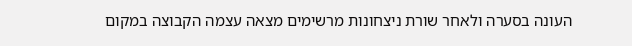העונה בסערה ולאחר שורת ניצחונות מרשימים מצאה עצמה הקבוצה במקום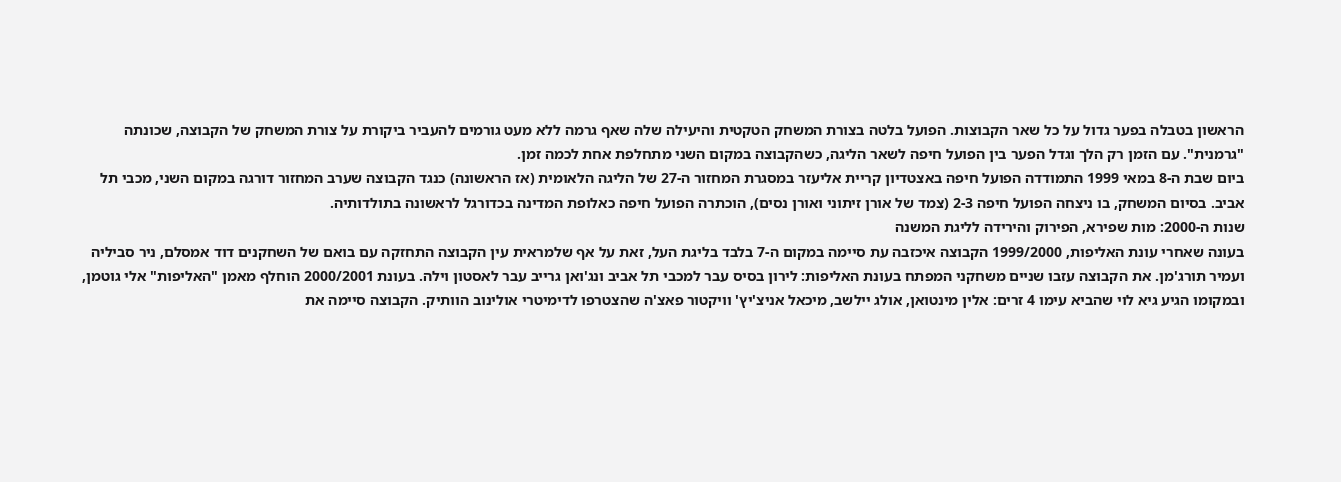הראשון בטבלה בפער גדול על כל שאר הקבוצות. הפועל בלטה בצורת המשחק הטקטית והיעילה שלה שאף גרמה ללא מעט גורמים להעביר ביקורת על צורת המשחק של הקבוצה, שכונתה "גרמנית". עם הזמן רק הלך וגדל הפער בין הפועל חיפה לשאר הליגה, כשהקבוצה במקום השני מתחלפת אחת לכמה זמן.
ביום שבת ה-8 במאי 1999 התמודדה הפועל חיפה באצטדיון קריית אליעזר במסגרת המחזור ה-27 של הליגה הלאומית (אז הראשונה) כנגד הקבוצה שערב המחזור דורגה במקום השני, מכבי תל אביב. בסיום המשחק, בו ניצחה הפועל חיפה 2-3 (צמד של אורן זיתוני ואורן נסים), הוכתרה הפועל חיפה כאלופת המדינה בכדורגל לראשונה בתולדותיה.
שנות ה-2000: מות שפירא, הפירוק והירידה לליגת המשנה
בעונה שאחרי עונת האליפות, 1999/2000 הקבוצה איכזבה עת סיימה במקום ה-7 בלבד בליגת העל, זאת על אף שלמראית עין הקבוצה התחזקה עם בואם של השחקנים דוד אמסלם, ניר סביליה ועמיר תורג'מן. את הקבוצה עזבו שניים משחקני המפתח בעונת האליפות: לירון בסיס עבר למכבי תל אביב ונג'ואן גרייב עבר לאסטון וילה. בעונת 2000/2001 הוחלף מאמן "האליפות" אלי גוטמן, ובמקומו הגיע גיא לוי שהביא עימו 4 זרים: אלין מינטואן, אולג יילשב, מיכאל אניצ'יץ' וויקטור פאצ'ה שהצטרפו לדימיטרי אולינוב הוותיק. הקבוצה סיימה את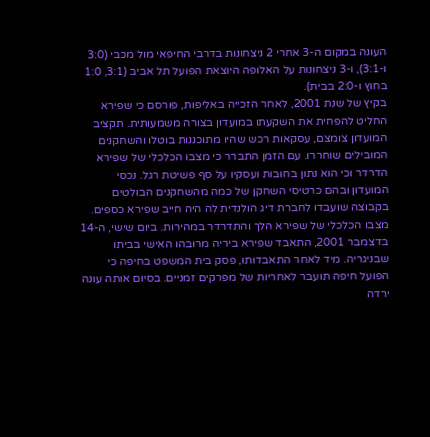העונה במקום ה-3 אחרי 2 ניצחונות בדרבי החיפאי מול מכבי (3:0 ו-3:1), ו-3 ניצחונות על האלופה היוצאת הפועל תל אביב (3:1, 1:0 בחוץ ו-2:0 בבית).
בקיץ של שנת 2001, לאחר הזכייה באליפות, פורסם כי שפירא החליט להפחית את השקעתו במועדון בצורה משמעותית. תקציב המועדון צומצם, עסקאות רכש שהיו מתוכננות בוטלו והשחקנים המובילים שוחררו. עם הזמן התברר כי מצבו הכלכלי של שפירא הדרדר וכי הוא נתון בחובות ועסקיו על סף פשיטת רגל. נכסי המועדון ובהם כרטיסי השחקן של כמה מהשחקנים הבולטים בקבוצה שועבדו לחברת דיג הולנדית לה היה חייב שפירא כספים. מצבו הכלכלי של שפירא הלך והתדרדר במהירות. ביום שישי, ה-14 בדצמבר 2001, התאבד שפירא ביריה מרובהו האישי בביתו שבניגריה. מיד לאחר התאבדותו, פסק בית המשפט בחיפה כי הפועל חיפה תועבר לאחריות של מפרקים זמניים. בסיום אותה עונה ירדה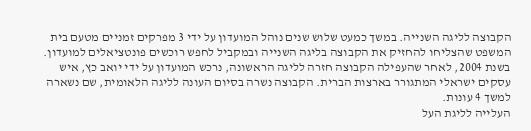הקבוצה לליגה השנייה. במשך כמעט שלוש שנים נוהל המועדון על ידי 3 מפרקים זמניים מטעם בית המשפט שהצליחו להחזיק את הקבוצה בליגה השנייה ובמקביל לחפש רוכשים פונטציאלים למועדון. בשנת 2004, לאחר שהעפילה הקבוצה חזרה לליגה הראשונה, נרכש המועדון על ידי יואב כץ, איש עסקים ישראלי המתגורר בארצות הברית. הקבוצה נשרה בסיום העונה לליגה הלאומית, שם נשארה למשך 4 עונות.
העלייה לליגת העל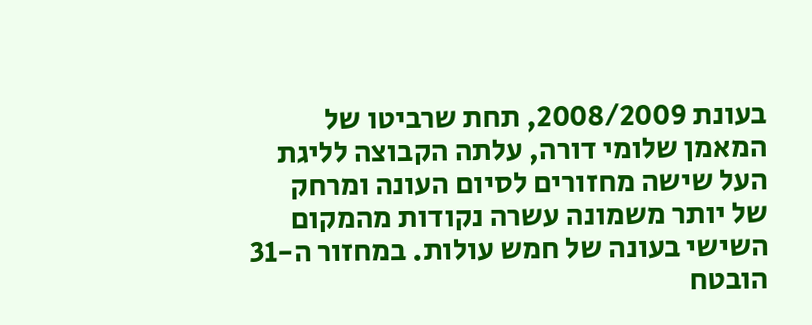בעונת 2008/2009, תחת שרביטו של המאמן שלומי דורה, עלתה הקבוצה לליגת העל שישה מחזורים לסיום העונה ומרחק של יותר משמונה עשרה נקודות מהמקום השישי בעונה של חמש עולות. במחזור ה-31 הובטח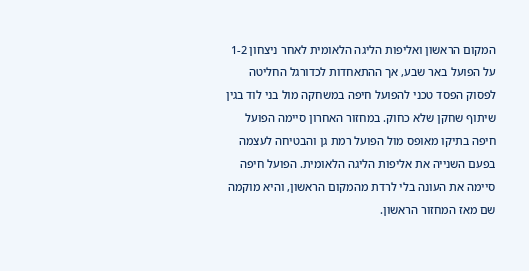המקום הראשון ואליפות הליגה הלאומית לאחר ניצחון 1-2 על הפועל באר שבע, אך ההתאחדות לכדורגל החליטה לפסוק הפסד טכני להפועל חיפה במשחקה מול בני לוד בגין שיתוף שחקן שלא כחוק. במחזור האחרון סיימה הפועל חיפה בתיקו מאופס מול הפועל רמת גן והבטיחה לעצמה בפעם השנייה את אליפות הליגה הלאומית. הפועל חיפה סיימה את העונה בלי לרדת מהמקום הראשון, והיא מוקמה שם מאז המחזור הראשון.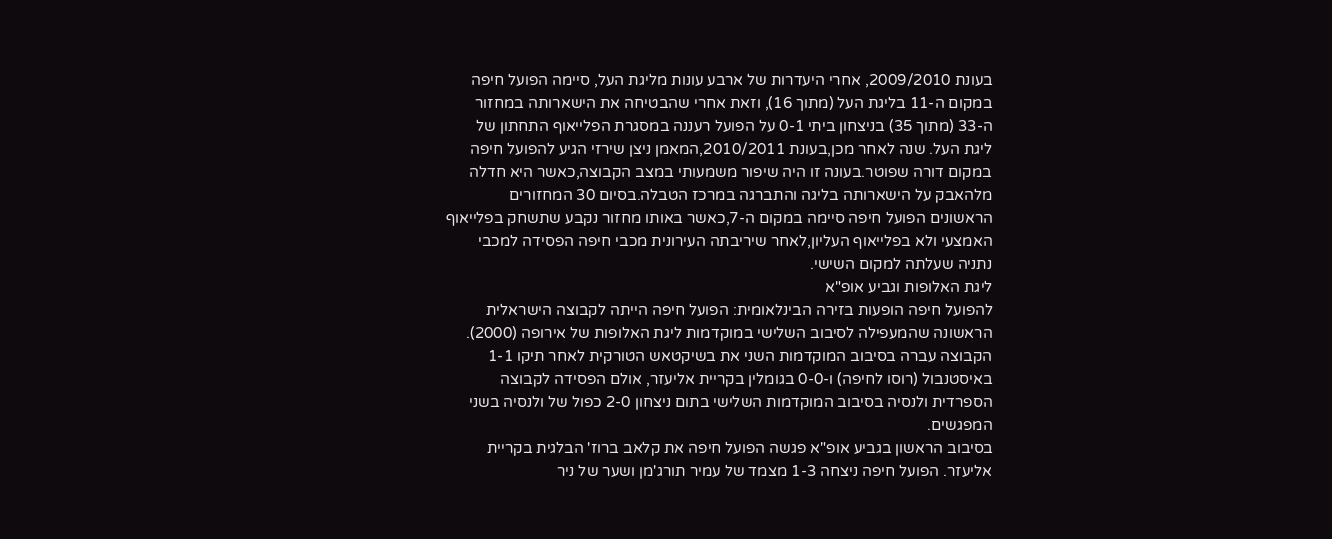בעונת 2009/2010, אחרי היעדרות של ארבע עונות מליגת העל, סיימה הפועל חיפה במקום ה-11 בליגת העל (מתוך 16), וזאת אחרי שהבטיחה את הישארותה במחזור ה-33 (מתוך 35) בניצחון ביתי 0-1 על הפועל רעננה במסגרת הפלייאוף התחתון של ליגת העל. שנה לאחר מכן,בעונת 2010/2011,המאמן ניצן שירזי הגיע להפועל חיפה במקום דורה שפוטר.בעונה זו היה שיפור משמעותי במצב הקבוצה,כאשר היא חדלה מלהאבק על הישארותה בליגה והתברגה במרכז הטבלה.בסיום 30 המחזורים הראשונים הפועל חיפה סיימה במקום ה-7,כאשר באותו מחזור נקבע שתשחק בפלייאוף האמצעי ולא בפלייאוף העליון,לאחר שיריבתה העירונית מכבי חיפה הפסידה למכבי נתניה שעלתה למקום השישי.
ליגת האלופות וגביע אופ"א
להפועל חיפה הופעות בזירה הבינלאומית: הפועל חיפה הייתה לקבוצה הישראלית הראשונה שהמעפילה לסיבוב השלישי במוקדמות ליגת האלופות של אירופה (2000). הקבוצה עברה בסיבוב המוקדמות השני את בשיקטאש הטורקית לאחר תיקו 1-1 באיסטנבול (רוסו לחיפה) ו-0-0 בגומלין בקריית אליעזר, אולם הפסידה לקבוצה הספרדית ולנסיה בסיבוב המוקדמות השלישי בתום ניצחון 2-0 כפול של ולנסיה בשני המפגשים.
בסיבוב הראשון בגביע אופ"א פגשה הפועל חיפה את קלאב ברוז' הבלגית בקריית אליעזר. הפועל חיפה ניצחה 1-3 מצמד של עמיר תורג'מן ושער של ניר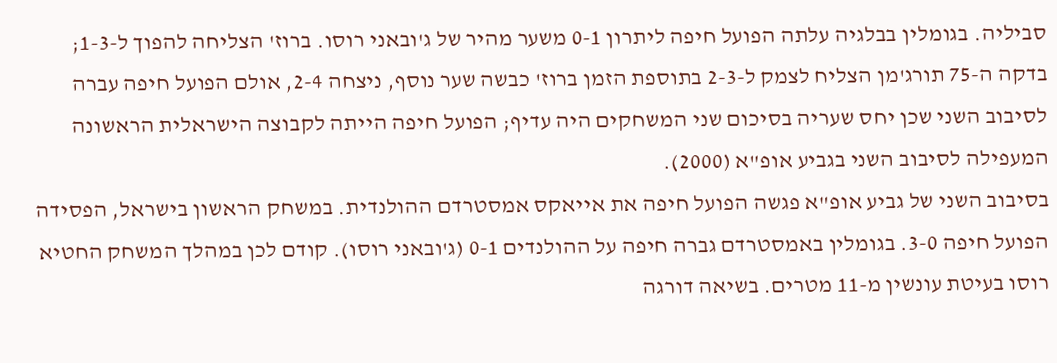סביליה. בגומלין בבלגיה עלתה הפועל חיפה ליתרון 0-1 משער מהיר של ג'ובאני רוסו. ברוז' הצליחה להפוך ל-1-3; בדקה ה-75 תורג'מן הצליח לצמק ל-2-3 בתוספת הזמן ברוז' כבשה שער נוסף, ניצחה 2-4, אולם הפועל חיפה עברה לסיבוב השני שכן יחס שעריה בסיכום שני המשחקים היה עדיף; הפועל חיפה הייתה לקבוצה הישראלית הראשונה המעפילה לסיבוב השני בגביע אופ"א (2000).
בסיבוב השני של גביע אופ"א פגשה הפועל חיפה את אייאקס אמסטרדם ההולנדית. במשחק הראשון בישראל, הפסידה הפועל חיפה 3-0. בגומלין באמסטרדם גברה חיפה על ההולנדים 0-1 (ג'ובאני רוסו). קודם לכן במהלך המשחק החטיא רוסו בעיטת עונשין מ-11 מטרים. בשיאה דורגה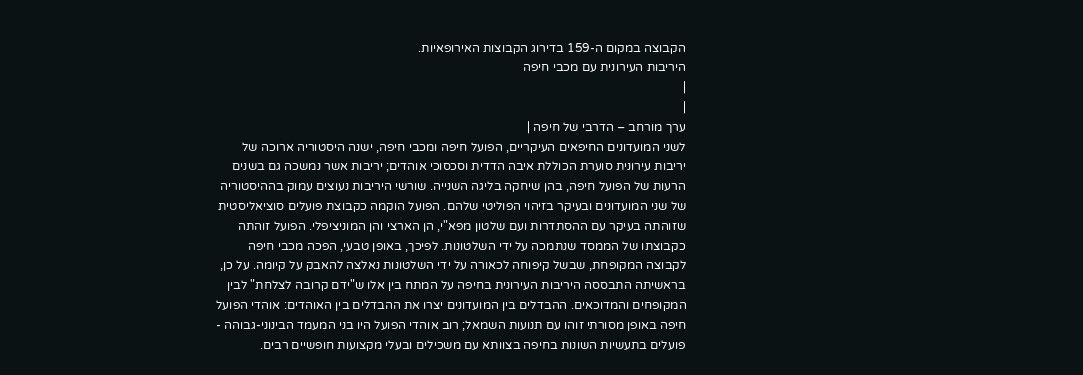הקבוצה במקום ה-159 בדירוג הקבוצות האירופאיות.
היריבות העירונית עם מכבי חיפה
|
|
ערך מורחב – הדרבי של חיפה |
לשני המועדונים החיפאים העיקריים, הפועל חיפה ומכבי חיפה, ישנה היסטוריה ארוכה של יריבות עירונית סוערת הכוללת איבה הדדית וסכסוכי אוהדים; יריבות אשר נמשכה גם בשנים הרעות של הפועל חיפה, בהן שיחקה בליגה השנייה. שורשי היריבות נעוצים עמוק בההיסטוריה של שני המועדונים ובעיקר בזיהוי הפוליטי שלהם. הפועל הוקמה כקבוצת פועלים סוציאליסטית שזוהתה בעיקר עם ההסתדרות ועם שלטון מפא"י, הן הארצי והן המוניציפלי. הפועל זוהתה כקבוצתו של הממסד שנתמכה על ידי השלטונות. לפיכך, באופן טבעי, הפכה מכבי חיפה לקבוצה המקופחת, שבשל קיפוחה לכאורה על ידי השלטונות נאלצה להאבק על קיומה. על כן, בראשיתה התבססה היריבות העירונית בחיפה על המתח בין אלו ש"ידם קרובה לצלחת" לבין המקופחים והמדוכאים. ההבדלים בין המועדונים יצרו את ההבדלים בין האוהדים: אוהדי הפועל חיפה באופן מסורתי זוהו עם תנועות השמאל; רוב אוהדי הפועל היו בני המעמד הבינוני-גבוהה - פועלים בתעשיות השונות בחיפה בצוותא עם משכילים ובעלי מקצועות חופשיים רבים.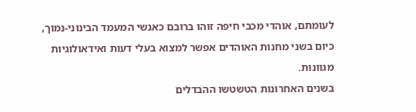לעומתם, אוהדי מכבי חיפה זוהו ברובם כאנשי המעמד הבינוני-נמוך, כיום בשני מחנות האוהדים אפשר למצוא בעלי דעות ואידאולוגיות מגוונות.
בשנים האחרונות הטשטשו ההבדלים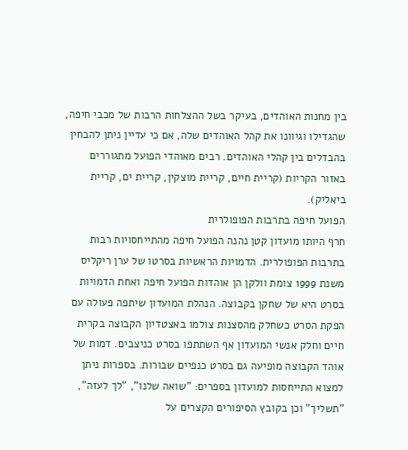בין מחנות האוהדים, בעיקר בשל ההצלחות הרבות של מכבי חיפה, שהגדילו וגיוונו את קהל האוהדים שלה, אם כי עדיין ניתן להבחין בהבדלים בין קהלי האוהדים. רבים מאוהדי הפועל מתגוררים באזור הקריות (קריית חיים, קריית מוצקין, קריית ים, קריית ביאליק).
הפועל חיפה בתרבות הפופולרית
חרף היותו מועדון קטן נהנה הפועל חיפה מהתייחסויות רבות בתרבות הפופולרית. הדמויות הראשיות בסרטו של ערן ריקליס משנת 1999 צומת וולקן הן אוהדות הפועל חיפה ואחת הדמויות בסרט היא של שחקן בקבוצה. הנהלת המועדון שיתפה פעולה עם הפקת הסרט כשחלק מהסצנות צולמו באצטדיון הקבוצה בקרית חיים וחלק אנשי המועדון אף השתתפו בסרט כניצבים. דמות של אוהד הקבוצה מופיעה גם בסרט כנפיים שבורות. בספרות ניתן למצוא התייחסות למועדון בספרים: "שואה שלנו", "לך לעזה", "תשליך" וכן בקובץ הסיפורים הקצרים על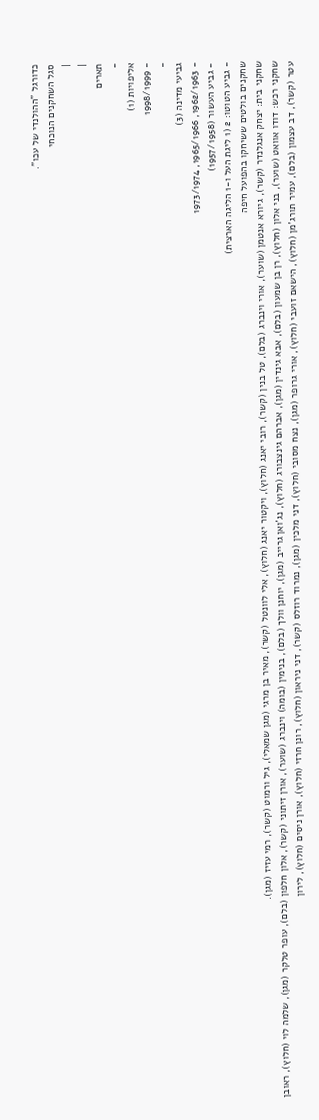כדורגל "ההולנדי של עכו".
סגל השחקנים הנוכחי
|
|
תארים
-
אליפויות (1)
- 1998/1999
-
גביעי מדינה (3)
- 1962/1963, 1965/1966, 1973/1974
- גביע העשור (1957/1958)
- גביע הטוטו: 2 (1 ליגת העל ו-1 הליגה הארצית)
שחקנים בולטים ששיחקו בהפועל חיפה
שחקני בית: יצחק אנגלנדר (קשר), גיורא אנטמן (שוער), אורי וינברג (בלם), טל בנין (קשר), רובי יאנג (חלוץ), ויקטור יאנג (חלוץ), אלי לוונטל (קשר), מאיר בן מרגי (מגן שמאלי), גיל ורמוט (קשר), רמי עזיז (מגן).
שחקני רכש: דודו אוואט (שוער), בני אלון (חלוץ), רן בן שמעון (בלם), אבא גינדין (מגן), אברהם גינצבורג (חלוץ), נג'ואן גרייב (מגן), יוחנן וולך (בלם), בנימין (בומה) וינברג (שוער), אורן זיתוני (קשר), אלון חלפון (בלם), עופר טלקר (מגן), שלמה לוי (חלוץ), ראובן עטר (קשר), דב עצמון (בלם), עמיר תורג'מן (חלוץ), הישאם זועבי (חלוץ), אורי גרופר (מגן), נצח מסובי (חלוץ), דני מלכין (מגן), נמרוד רוזלס (קשר), דני ניראון (חלוץ), רונן חרזי (חלוץ), אורן ניסים (חלוץ), לירון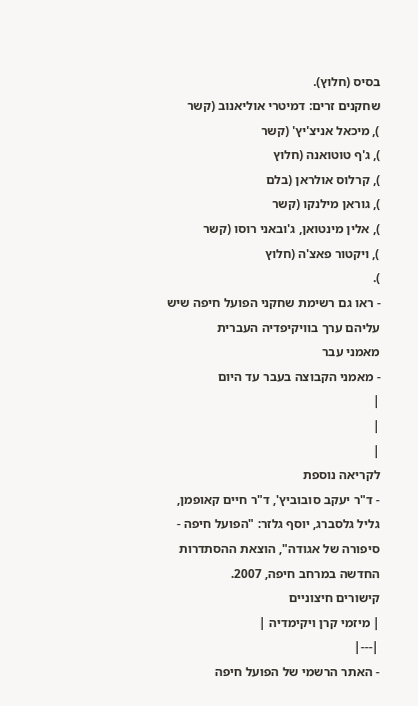בסיס (חלוץ).
שחקנים זרים: דמיטרי אוליאנוב (קשר
), מיכאל אניצ'יץ' (קשר
), ג'ף טוטואנה (חלוץ
), קרלוס אולראן (בלם
), גוראן מילנקו (קשר
), אלין מינטואן, ג'ובאני רוסו (קשר
), ויקטור פאצ'ה (חלוץ
).
- ראו גם רשימת שחקני הפועל חיפה שיש עליהם ערך בוויקיפדיה העברית
מאמני עבר
- מאמני הקבוצה בעבר עד היום
|
|
|
לקריאה נוספת
- ד"ר יעקב סובוביץ', ד"ר חיים קאופמן, גליל גלסברג, יוסף גלזר: "הפועל חיפה - סיפורה של אגודה", הוצאת ההסתדרות החדשה במרחב חיפה, 2007.
קישורים חיצוניים
| מיזמי קרן ויקימדיה |
|---|
- האתר הרשמי של הפועל חיפה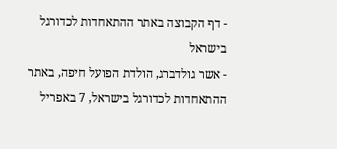- דף הקבוצה באתר ההתאחדות לכדורגל בישראל
- אשר גולדברג, הולדת הפועל חיפה, באתר ההתאחדות לכדורגל בישראל, 7 באפריל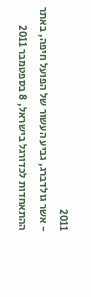2011
- אשר גולדברג, גביע העשור של הפועל חיפה, באתר ההתאחדות לכדורגל בישראל, 8 בספטמבר 2011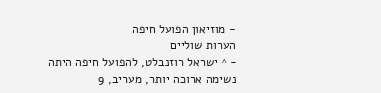- מוזיאון הפועל חיפה
הערות שוליים
- ^ ישראל רוזנבלט, להפועל חיפה היתה נשימה ארוכה יותר, מעריב, 9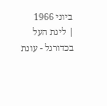ביוני 1966
| ליגת העל בכדורגל - עונת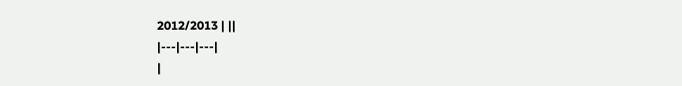2012/2013 | ||
|---|---|---|
|